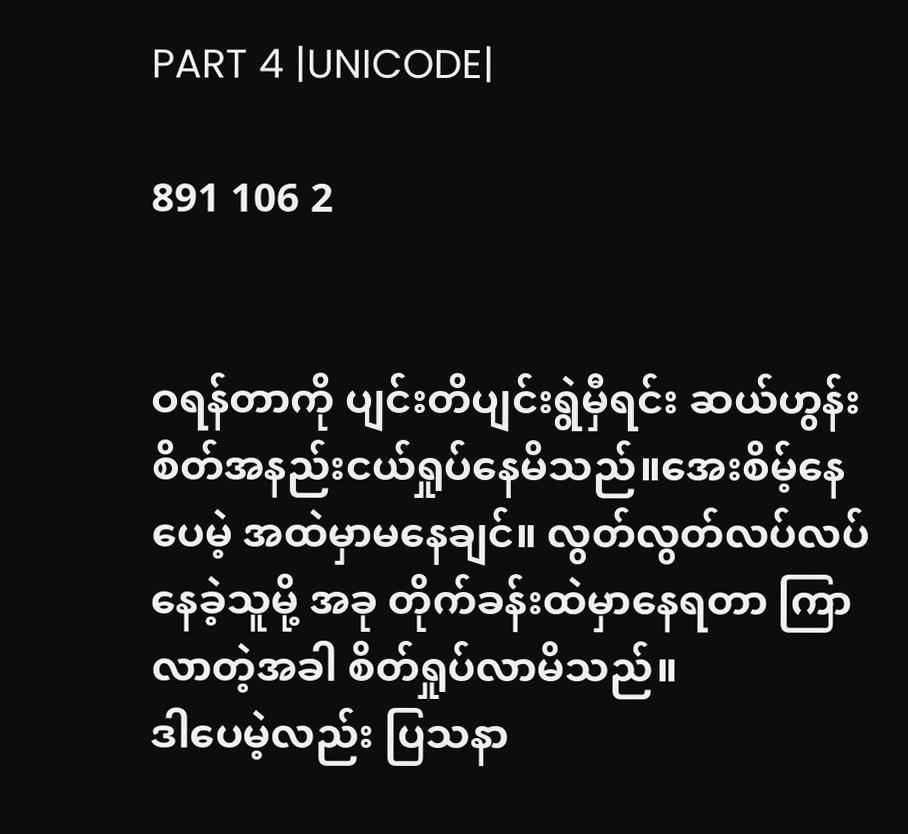PART 4 |UNICODE|

891 106 2


ဝရန်တာကို ပျင်းတိပျင်းရွဲမှီရင်း ဆယ်ဟွန်း စိတ်အနည်းငယ်ရှုပ်နေမိသည်။အေးစိမ့်နေပေမဲ့ အထဲမှာမနေချင်။ လွတ်လွတ်လပ်လပ်နေခဲ့သူမို့ အခု တိုက်ခန်းထဲမှာနေရတာ ကြာလာတဲ့အခါ စိတ်ရှုပ်လာမိသည်။
ဒါပေမဲ့လည်း ပြသနာ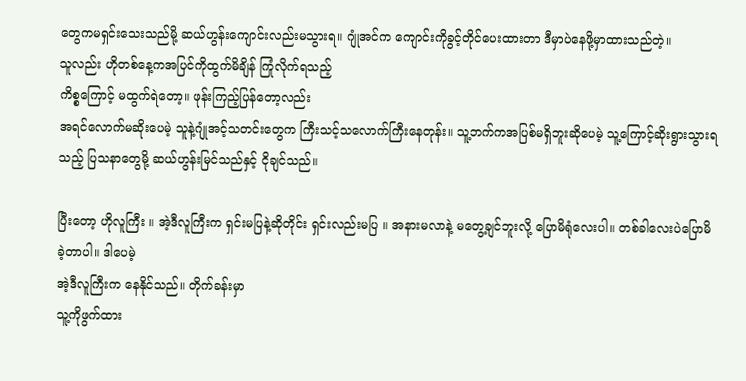တွေကမရှင်းသေးသည်မို့ ဆယ်ဟွန်းကျောင်းလည်းမသွားရ။ ဂျုံအင်က ကျောင်းကိုခွင့်တိုင်ပေးထားတာ ဒီမှာပဲနေဖို့မှာထားသည်တဲ့။
သူလည်း ဟိုတစ်နေ့ကအပြင်ကိုထွက်မိချိန် ကြုံလိုက်ရသည့်
ကိစ္စကြောင့် မထွက်ရဲတော့။ ဖုန်းကြည့်ပြန်တော့လည်း
အရင်လောက်မဆိုးပေမဲ့ သူနဲ့ဂျုံအင့်သတင်းတွေက ကြီးသင့်သလောက်ကြီးနေတုန်း။ သူ့ဘက်ကအပြစ်မရှိဘူးဆိုပေမဲ့ သူ့ကြောင့်ဆိုးရွားသွားရသည့် ပြသနာတွေမို့ ဆယ်ဟွန်းမြင်သည်နှင့် ငိုချင်သည်။

ပြီးတော့ ဟိုလူကြီး ။ အဲ့ဒီလူကြီးက ရှင်းမပြနဲ့ဆိုတိုင်း ရှင်းလည်းမပြ ။ အနားမလာနဲ့ မတွေ့ချင်ဘူးလို့ ပြောမိရုံလေးပါ။ တစ်ခါလေးပဲပြောမိခဲ့တာပါ။ ဒါပေမဲ့
အဲ့ဒီလူကြီးက နေနိုင်သည်။ တိုက်ခန်းမှာ
သူ့ကိုဖွက်ထား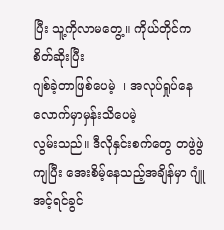ပြီး သူ့ကိုလာမတွေ့။ ကိုယ်တိုင်က စိတ်ဆိုးပြီး
ဂျစ်ခဲ့တာဖြစ်ပေမဲ့  ၊ အလုပ်ရှုပ်နေလောက်မှာမှန်းသိပေမဲ့
လွမ်းသည်။ ဒီလိုနှင်းစက်တွေ တဖွဲဖွဲကျပြီး အေးစိမ့်နေသည့်အချိန်မှာ ဂျူံအင့်ရင်ခွင်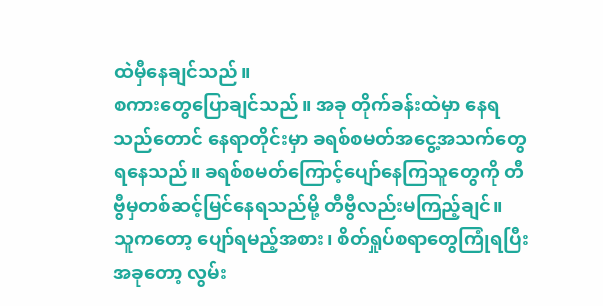ထဲမှီနေချင်သည်။
စကားတွေပြောချင်သည်။ အခု တိုက်ခန်းထဲမှာ နေရသည်တောင် နေရာတိုင်းမှာ ခရစ်စမတ်အငွေ့အသက်တွေရနေသည်။ ခရစ်စမတ်ကြောင့်ပျော်နေကြသူတွေကို တီဗွီမှတစ်ဆင့်မြင်နေရသည်မို့ တီဗွီလည်းမကြည့်ချင်။
သူကတော့ ပျော်ရမည့်အစား၊ စိတ်ရှုပ်စရာတွေကြုံရပြီး
အခုတော့ လွမ်း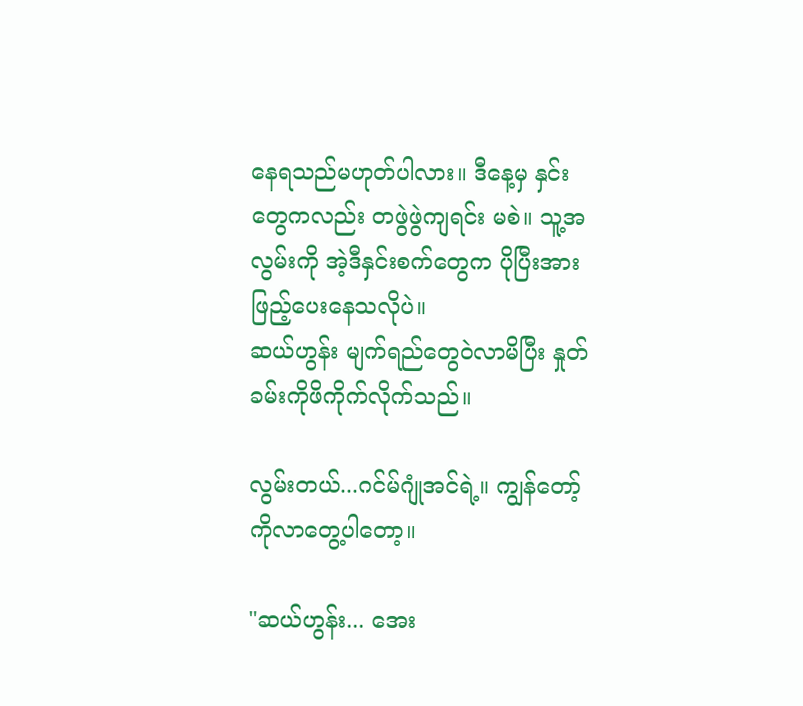နေရသည်မဟုတ်ပါလား။ ဒီနေ့မှ နှင်းတွေကလည်း တဖွဲဖွဲကျရင်း မစဲ။ သူ့အလွမ်းကို အဲ့ဒီနှင်းစက်တွေက ပိုပြီးအားဖြည့်ပေးနေသလိုပဲ။
ဆယ်ဟွန်း မျက်ရည်တွေဝဲလာမိပြီး နှုတ်ခမ်းကိုဖိကိုက်လိုက်သည်။

လွမ်းတယ်...ဂင်မ်ဂျုံအင်ရဲ့။ ကျွန်တော့်ကိုလာတွေ့ပါတော့။

"ဆယ်ဟွန်း... အေး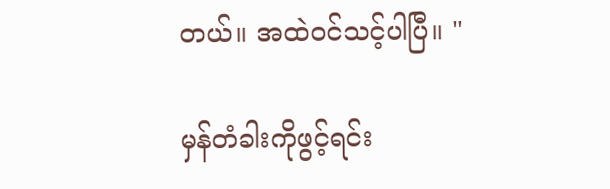တယ်။ အထဲဝင်သင့်ပါပြီ။ "

မှန်တံခါးကိုဖွင့်ရင်း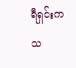ရီရှင်းကသ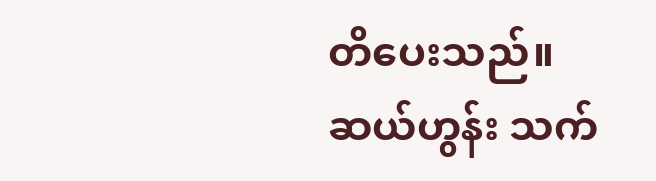တိပေးသည်။
ဆယ်ဟွန်း သက်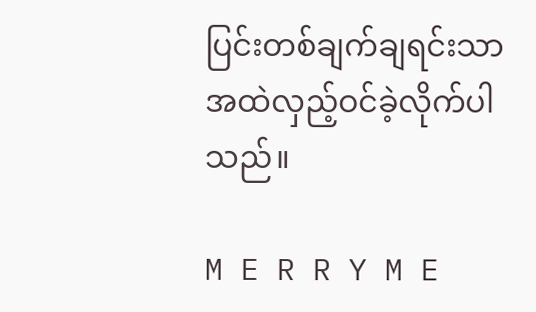ပြင်းတစ်ချက်ချရင်းသာ အထဲလှည့်ဝင်ခဲ့လိုက်ပါသည်။

M E R R Y M E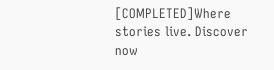[COMPLETED]Where stories live. Discover now